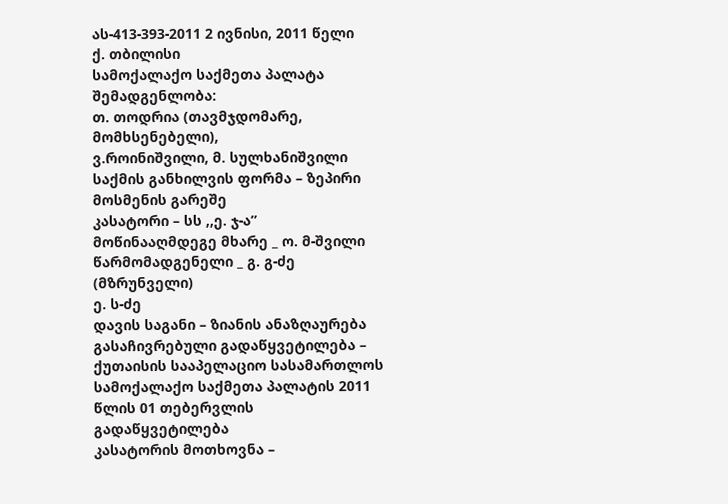ას-413-393-2011 2 ივნისი, 2011 წელი
ქ. თბილისი
სამოქალაქო საქმეთა პალატა
შემადგენლობა:
თ. თოდრია (თავმჯდომარე, მომხსენებელი),
ვ.როინიშვილი, მ. სულხანიშვილი
საქმის განხილვის ფორმა – ზეპირი მოსმენის გარეშე
კასატორი – სს ,,ე. ჯ-ა”
მოწინააღმდეგე მხარე _ ო. მ-შვილი
წარმომადგენელი _ გ. გ-ძე (მზრუნველი)
ე. ს-ძე
დავის საგანი – ზიანის ანაზღაურება
გასაჩივრებული გადაწყვეტილება – ქუთაისის სააპელაციო სასამართლოს სამოქალაქო საქმეთა პალატის 2011 წლის 01 თებერვლის გადაწყვეტილება
კასატორის მოთხოვნა –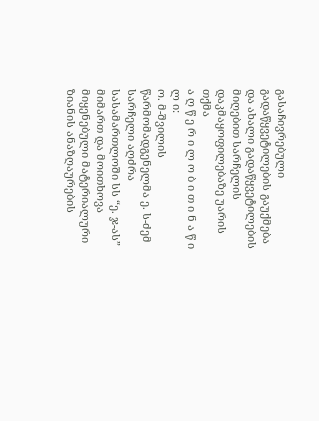გასაჩივრებული გადაწყვეტილების გაუქმება და ახალი გადაწყვეტილების მიღებით სარჩელის დაკმაყოფილებაზე უარის თქმა
ა ღ წ ე რ ი ლ ო ბ ი თ ი ნ ა წ ი ლ ი:
ო. მ-შვილის წარმომადგენელმა ე. ს-ძემ სარჩელი აღძრა სასამართლოში სს “ე. ჯ-ას” მიმართ და მოითხოვა მიყენებული მატერიალური ზიანის ანაზღაურების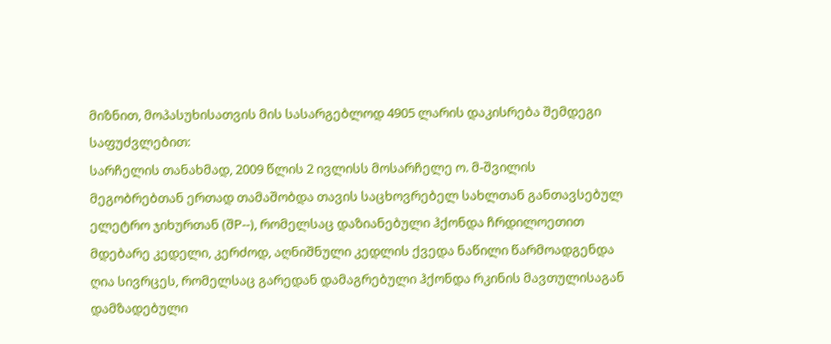მიზნით, მოპასუხისათვის მის სასარგებლოდ 4905 ლარის დაკისრება შემდეგი საფუძვლებით:
სარჩელის თანახმად, 2009 წლის 2 ივლისს მოსარჩელე ო. მ-შვილის მეგობრებთან ერთად თამაშობდა თავის საცხოვრებელ სახლთან განთავსებულ ელეტრო ჯიხურთან (შP--), რომელსაც დაზიანებული ჰქონდა ჩრდილოეთით მდებარე კედელი, კერძოდ, აღნიშნული კედლის ქვედა ნაწილი წარმოადგენდა ღია სივრცეს, რომელსაც გარედან დამაგრებული ჰქონდა რკინის მავთულისაგან დამზადებული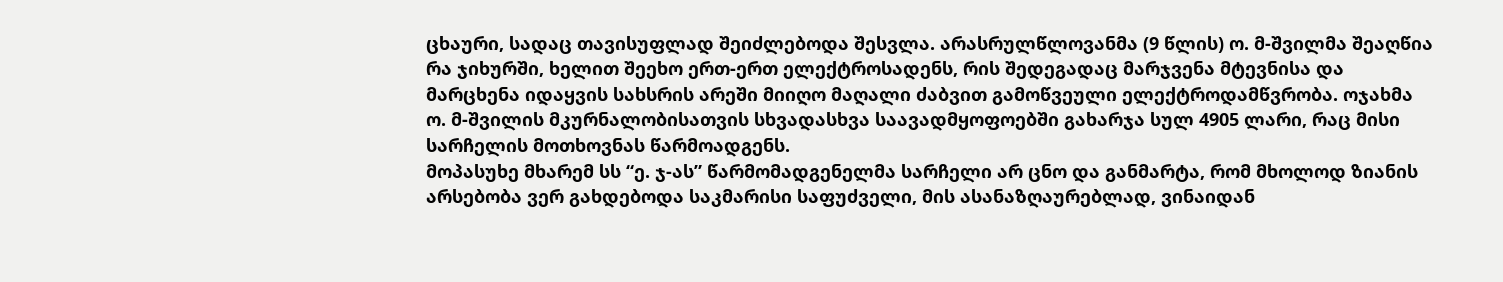ცხაური, სადაც თავისუფლად შეიძლებოდა შესვლა. არასრულწლოვანმა (9 წლის) ო. მ-შვილმა შეაღწია რა ჯიხურში, ხელით შეეხო ერთ-ერთ ელექტროსადენს, რის შედეგადაც მარჯვენა მტევნისა და მარცხენა იდაყვის სახსრის არეში მიიღო მაღალი ძაბვით გამოწვეული ელექტროდამწვრობა. ოჯახმა ო. მ-შვილის მკურნალობისათვის სხვადასხვა საავადმყოფოებში გახარჯა სულ 4905 ლარი, რაც მისი სარჩელის მოთხოვნას წარმოადგენს.
მოპასუხე მხარემ სს “ე. ჯ-ას” წარმომადგენელმა სარჩელი არ ცნო და განმარტა, რომ მხოლოდ ზიანის არსებობა ვერ გახდებოდა საკმარისი საფუძველი, მის ასანაზღაურებლად, ვინაიდან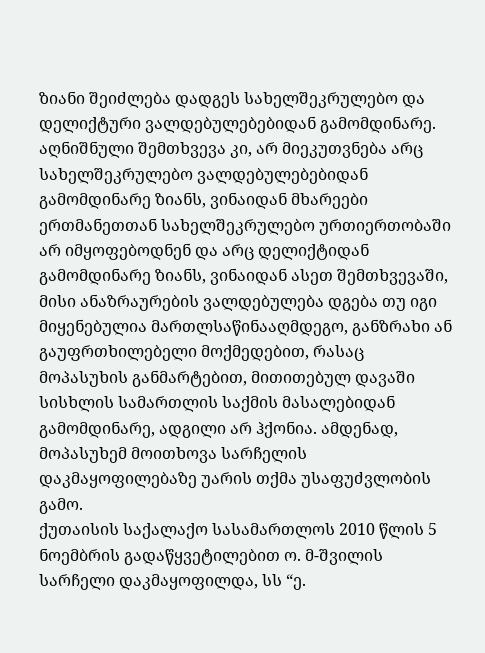ზიანი შეიძლება დადგეს სახელშეკრულებო და დელიქტური ვალდებულებებიდან გამომდინარე. აღნიშნული შემთხვევა კი, არ მიეკუთვნება არც სახელშეკრულებო ვალდებულებებიდან გამომდინარე ზიანს, ვინაიდან მხარეები ერთმანეთთან სახელშეკრულებო ურთიერთობაში არ იმყოფებოდნენ და არც დელიქტიდან გამომდინარე ზიანს, ვინაიდან ასეთ შემთხვევაში, მისი ანაზრაურების ვალდებულება დგება თუ იგი მიყენებულია მართლსაწინააღმდეგო, განზრახი ან გაუფრთხილებელი მოქმედებით, რასაც მოპასუხის განმარტებით, მითითებულ დავაში სისხლის სამართლის საქმის მასალებიდან გამომდინარე, ადგილი არ ჰქონია. ამდენად, მოპასუხემ მოითხოვა სარჩელის დაკმაყოფილებაზე უარის თქმა უსაფუძვლობის გამო.
ქუთაისის საქალაქო სასამართლოს 2010 წლის 5 ნოემბრის გადაწყვეტილებით ო. მ-შვილის სარჩელი დაკმაყოფილდა, სს “ე.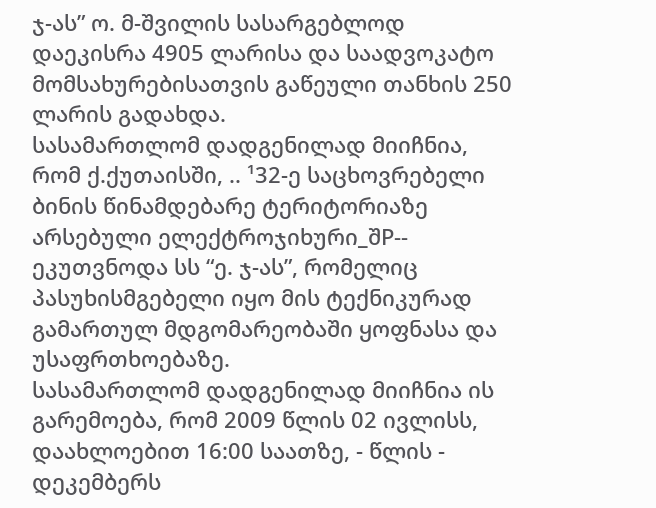ჯ-ას” ო. მ-შვილის სასარგებლოდ დაეკისრა 4905 ლარისა და საადვოკატო მომსახურებისათვის გაწეული თანხის 250 ლარის გადახდა.
სასამართლომ დადგენილად მიიჩნია, რომ ქ.ქუთაისში, .. ¹32-ე საცხოვრებელი ბინის წინამდებარე ტერიტორიაზე არსებული ელექტროჯიხური_შP-- ეკუთვნოდა სს “ე. ჯ-ას”, რომელიც პასუხისმგებელი იყო მის ტექნიკურად გამართულ მდგომარეობაში ყოფნასა და უსაფრთხოებაზე.
სასამართლომ დადგენილად მიიჩნია ის გარემოება, რომ 2009 წლის 02 ივლისს, დაახლოებით 16:00 საათზე, - წლის - დეკემბერს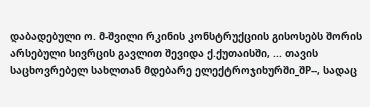დაბადებული ო. მ-შვილი რკინის კონსტრუქციის გისოსებს შორის არსებული სივრცის გავლით შევიდა ქ.ქუთაისში, ... თავის საცხოვრებელ სახლთან მდებარე ელექტროჯიხურში_შP--, სადაც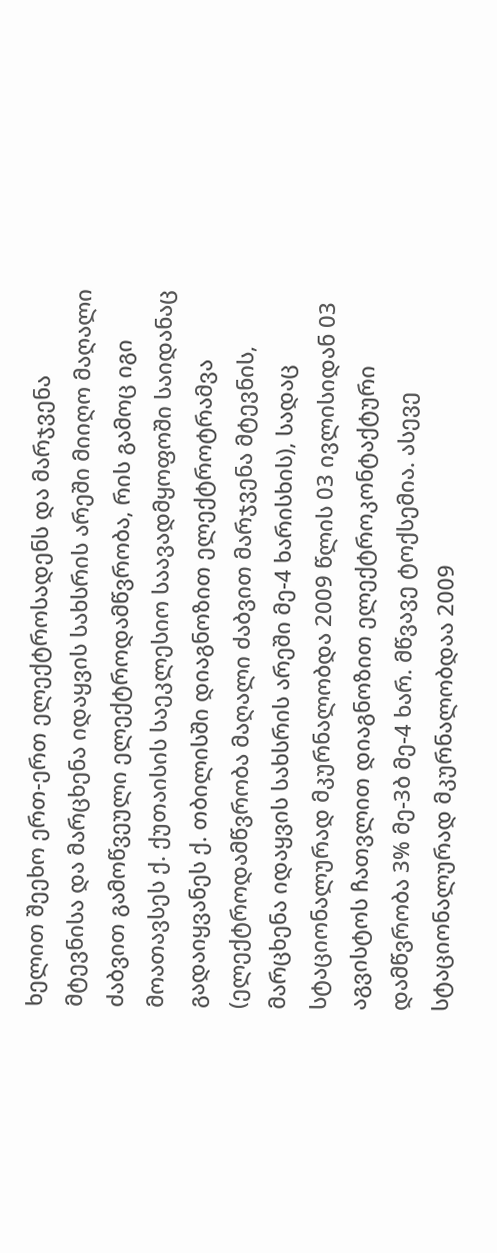ხელით შეეხო ერთ-ერთ ელექტროსადენს და მარჯვენა მტევნისა და მარცხენა იდაყვის სახსრის არეში მიიღო მაღალი ძაბვით გამოწვეული ელექტროდამწვრობა, რის გამოც იგი მოათავსეს ქ. ქუთაისის საეკლესიო საავადმყოფოში საიდანაც გადაიყვანეს ქ. თბილისში დიაგნოზით ელექტროტრამვა (ელექტროდამწვრობა მაღალი ძაბვით მარჯვენა მტევნის, მარცხენა იდაყვის სახსრის არეში მე-4 ხარისხის), სადაც სტაციონალურად მკურნალობდა 2009 წლის 03 ივლისიდან 03 აგვისტოს ჩათვლით დიაგნოზით ელექტროკონტაქტური დამწვრობა 3% მე-3ბ მე-4 ხარ. მწვავე ტოქსემია. ასევე სტაციონალურად მკურნალობდაა 2009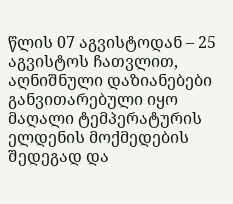წლის 07 აგვისტოდან – 25 აგვისტოს ჩათვლით, აღნიშნული დაზიანებები განვითარებული იყო მაღალი ტემპერატურის ელდენის მოქმედების შედეგად და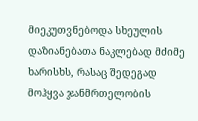მიეკუთვნებოდა სხეულის დაზიანებათა ნაკლებად მძიმე ხარისხს, რასაც შედეგად მოჰყვა ჯანმრთელობის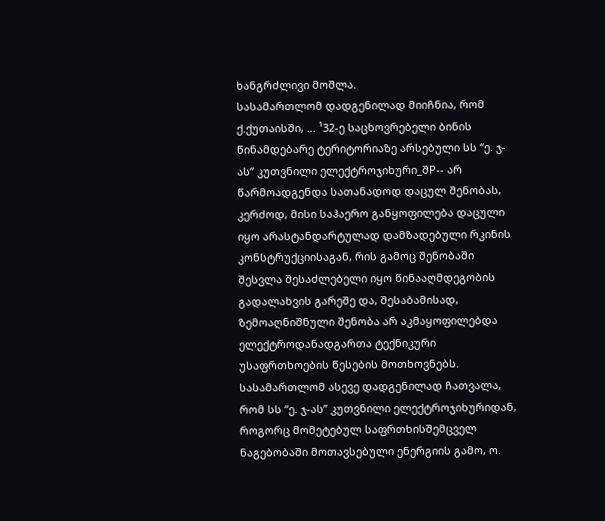ხანგრძლივი მოშლა.
სასამართლომ დადგენილად მიიჩნია, რომ ქ.ქუთაისში, ... ¹32-ე საცხოვრებელი ბინის წინამდებარე ტერიტორიაზე არსებული სს “ე. ჯ-ას” კუთვნილი ელექტროჯიხური_შP-- არ წარმოადგენდა სათანადოდ დაცულ შენობას, კერძოდ, მისი საჰაერო განყოფილება დაცული იყო არასტანდარტულად დამზადებული რკინის კონსტრუქციისაგან, რის გამოც შენობაში შესვლა შესაძლებელი იყო წინააღმდეგობის გადალახვის გარეშე და, შესაბამისად, ზემოაღნიშნული შენობა არ აკმაყოფილებდა ელექტროდანადგართა ტექნიკური უსაფრთხოების წესების მოთხოვნებს.
სასამართლომ ასევე დადგენილად ჩათვალა, რომ სს “ე. ჯ-ას” კუთვნილი ელექტროჯიხურიდან, როგორც მომეტებულ საფრთხისშემცველ ნაგებობაში მოთავსებული ენერგიის გამო, ო.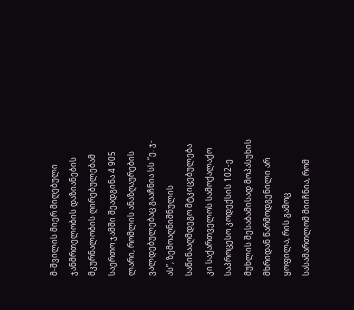მ-შვილის მიერ მიღებული ჯანმრთელობის დაზიანების მკურნალობის ღირებულებამ საერთო ჯამში შეადგინა 4 905 ლარი, რომლის ანაზღაურების ვალდებულებაც გააჩნია სს “ე. ჯ-ას”, ზემოაღნიშნულის საწინააღმდეგო მტკიცებულება კი საქართველოს სამოქალაქო საპროცესო კოდექსის 102-ე მუხლის შესაბამისად მოპასუხის მხრიდან წარმოდგენილი არ ყოფილა, რის გამოც სასამართლომ მიიჩნია, რომ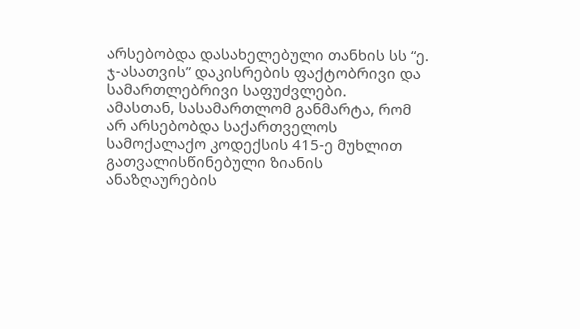არსებობდა დასახელებული თანხის სს “ე. ჯ-ასათვის” დაკისრების ფაქტობრივი და სამართლებრივი საფუძვლები.
ამასთან, სასამართლომ განმარტა, რომ არ არსებობდა საქართველოს სამოქალაქო კოდექსის 415-ე მუხლით გათვალისწინებული ზიანის ანაზღაურების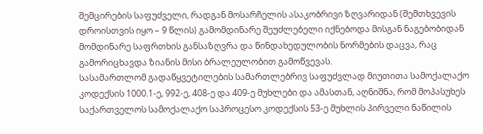შემცირების საფუძველი, რადგან მოსარჩელის ასაკობრივი ზღვარიდან (შემთხვევის დროისთვის იყო – 9 წლის) გამომდინარე შეუძლებელი იქნებოდა მისგან ნაგებობიდან მომდინარე საფრთხის განსაზღვრა და წინდახედულობის ნორმების დაცვა, რაც გამორიცხავდა ზიანის მისი ბრალეულობით გამოწვევას.
სასამართლომ გადაწყვეტილების სამართლებრივ საფუძვლად მიუთითა სამოქალაქო კოდექსის 1000.1-ე, 992-ე, 408-ე და 409-ე მუხლები და ამასთან, აღნიშნა, რომ მოპასუხეს საქართველოს სამოქალაქო საპროცესო კოდექსის 53-ე მუხლის პირველი ნაწილის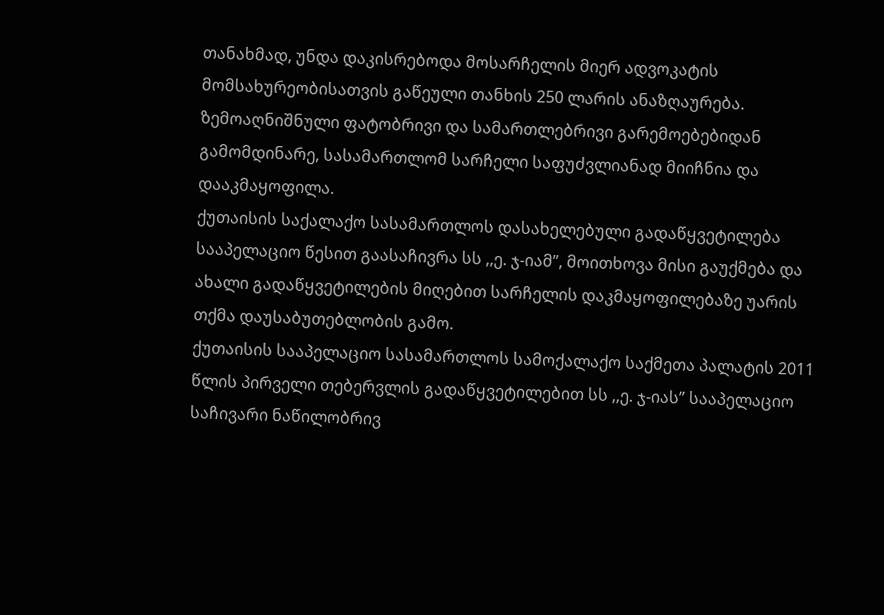თანახმად, უნდა დაკისრებოდა მოსარჩელის მიერ ადვოკატის მომსახურეობისათვის გაწეული თანხის 250 ლარის ანაზღაურება.
ზემოაღნიშნული ფატობრივი და სამართლებრივი გარემოებებიდან გამომდინარე, სასამართლომ სარჩელი საფუძვლიანად მიიჩნია და დააკმაყოფილა.
ქუთაისის საქალაქო სასამართლოს დასახელებული გადაწყვეტილება სააპელაციო წესით გაასაჩივრა სს ,,ე. ჯ-იამ”, მოითხოვა მისი გაუქმება და ახალი გადაწყვეტილების მიღებით სარჩელის დაკმაყოფილებაზე უარის თქმა დაუსაბუთებლობის გამო.
ქუთაისის სააპელაციო სასამართლოს სამოქალაქო საქმეთა პალატის 2011 წლის პირველი თებერვლის გადაწყვეტილებით სს ,,ე. ჯ-იას” სააპელაციო საჩივარი ნაწილობრივ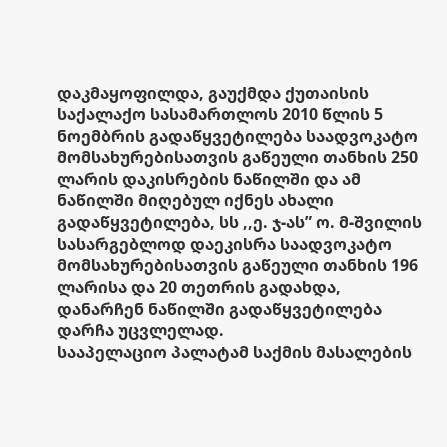დაკმაყოფილდა, გაუქმდა ქუთაისის საქალაქო სასამართლოს 2010 წლის 5 ნოემბრის გადაწყვეტილება საადვოკატო მომსახურებისათვის გაწეული თანხის 250 ლარის დაკისრების ნაწილში და ამ ნაწილში მიღებულ იქნეს ახალი გადაწყვეტილება, სს ,,ე. ჯ-ას” ო. მ-შვილის სასარგებლოდ დაეკისრა საადვოკატო მომსახურებისათვის გაწეული თანხის 196 ლარისა და 20 თეთრის გადახდა, დანარჩენ ნაწილში გადაწყვეტილება დარჩა უცვლელად.
სააპელაციო პალატამ საქმის მასალების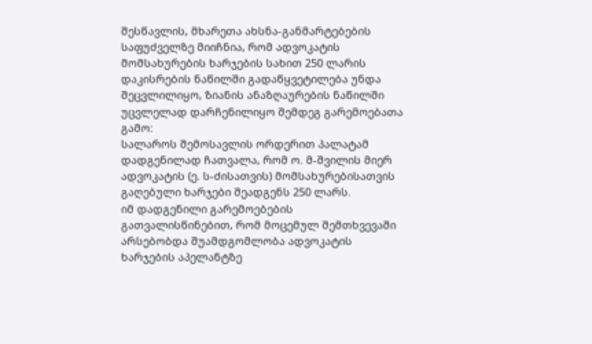შესწავლის, მხარეთა ახსნა-განმარტებების საფუძველზე მიიჩნია, რომ ადვოკატის მომსახურების ხარჯების სახით 250 ლარის დაკისრების ნაწილში გადაწყვეტილება უნდა შეცვლილიყო, ზიანის ანაზღაურების ნაწილში უცვლელად დარჩენილიყო შემდეგ გარემოებათა გამო:
სალაროს შემოსავლის ორდერით პალატამ დადგენილად ჩათვალა, რომ ო. მ-შვილის მიერ ადვოკატის (ე. ს-ძისათვის) მომსახურებისათვის გაღებული ხარჯები შეადგენს 250 ლარს.
იმ დადგენილი გარემოებების გათვალისწინებით, რომ მოცემულ შემთხვევაში არსებობდა შუამდგომლობა ადვოკატის ხარჯების აპელანტზე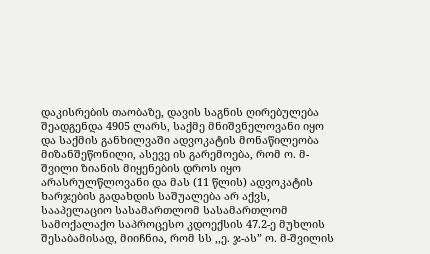დაკისრების თაობაზე, დავის საგნის ღირებულება შეადგენდა 4905 ლარს, საქმე მნიშვნელოვანი იყო და საქმის განხილვაში ადვოკატის მონაწილეობა მიზანშეწონილი, ასევე ის გარემოება, რომ ო. მ-შვილი ზიანის მიყენების დროს იყო არასრულწლოვანი და მას (11 წლის) ადვოკატის ხარჯების გადახდის საშუალება არ აქვს, სააპელაციო სასამართლომ სასამართლომ სამოქალაქო საპროცესო კდოექსის 47.2-ე მუხლის შესაბამისად, მიიჩნია, რომ სს ,,ე. ჯ-ას” ო. მ-შვილის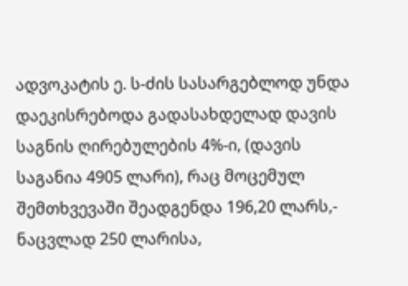ადვოკატის ე. ს-ძის სასარგებლოდ უნდა დაეკისრებოდა გადასახდელად დავის საგნის ღირებულების 4%-ი, (დავის საგანია 4905 ლარი), რაც მოცემულ შემთხვევაში შეადგენდა 196,20 ლარს,- ნაცვლად 250 ლარისა,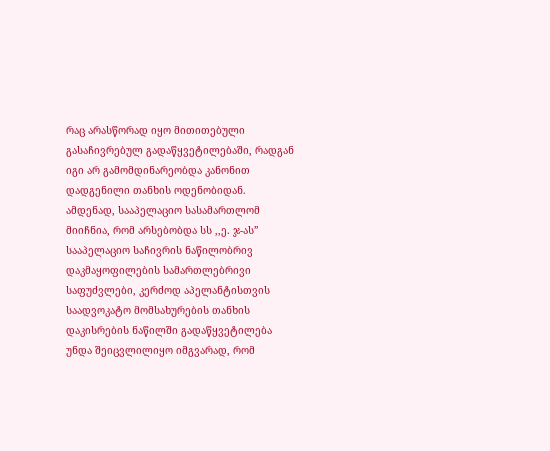რაც არასწორად იყო მითითებული გასაჩივრებულ გადაწყვეტილებაში, რადგან იგი არ გამომდინარეობდა კანონით დადგენილი თანხის ოდენობიდან.
ამდენად, სააპელაციო სასამართლომ მიიჩნია, რომ არსებობდა სს ,,ე. ჯ-ას” სააპელაციო საჩივრის ნაწილობრივ დაკმაყოფილების სამართლებრივი საფუძვლები, კერძოდ აპელანტისთვის საადვოკატო მომსახურების თანხის დაკისრების ნაწილში გადაწყვეტილება უნდა შეიცვლილიყო იმგვარად, რომ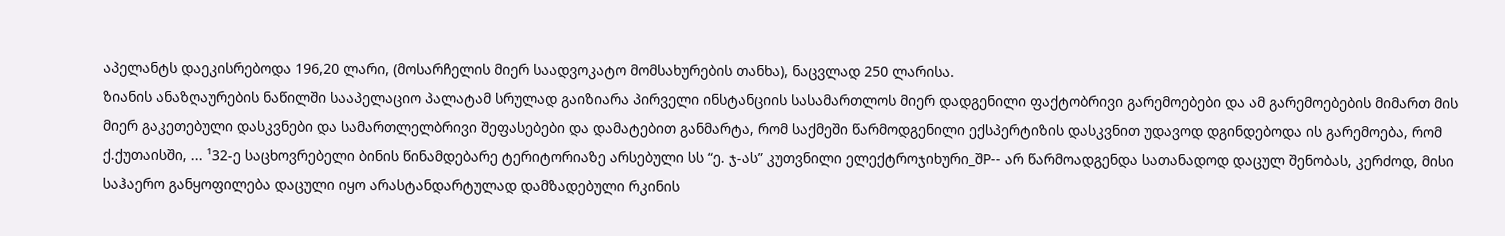აპელანტს დაეკისრებოდა 196,20 ლარი, (მოსარჩელის მიერ საადვოკატო მომსახურების თანხა), ნაცვლად 250 ლარისა.
ზიანის ანაზღაურების ნაწილში სააპელაციო პალატამ სრულად გაიზიარა პირველი ინსტანციის სასამართლოს მიერ დადგენილი ფაქტობრივი გარემოებები და ამ გარემოებების მიმართ მის მიერ გაკეთებული დასკვნები და სამართლელბრივი შეფასებები და დამატებით განმარტა, რომ საქმეში წარმოდგენილი ექსპერტიზის დასკვნით უდავოდ დგინდებოდა ის გარემოება, რომ ქ.ქუთაისში, ... ¹32-ე საცხოვრებელი ბინის წინამდებარე ტერიტორიაზე არსებული სს “ე. ჯ-ას” კუთვნილი ელექტროჯიხური_შP-- არ წარმოადგენდა სათანადოდ დაცულ შენობას, კერძოდ, მისი საჰაერო განყოფილება დაცული იყო არასტანდარტულად დამზადებული რკინის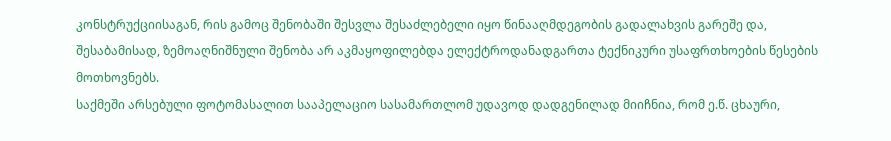კონსტრუქციისაგან, რის გამოც შენობაში შესვლა შესაძლებელი იყო წინააღმდეგობის გადალახვის გარეშე და, შესაბამისად, ზემოაღნიშნული შენობა არ აკმაყოფილებდა ელექტროდანადგართა ტექნიკური უსაფრთხოების წესების მოთხოვნებს.
საქმეში არსებული ფოტომასალით სააპელაციო სასამართლომ უდავოდ დადგენილად მიიჩნია, რომ ე.წ. ცხაური,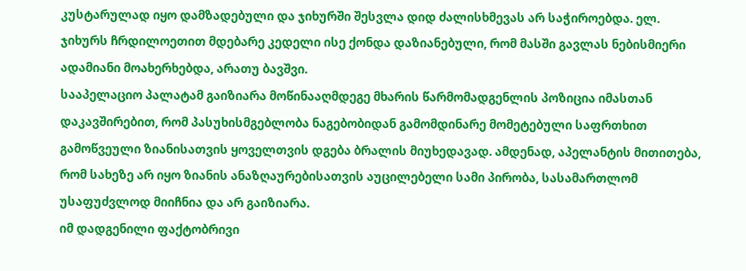კუსტარულად იყო დამზადებული და ჯიხურში შესვლა დიდ ძალისხმევას არ საჭიროებდა. ელ. ჯიხურს ჩრდილოეთით მდებარე კედელი ისე ქონდა დაზიანებული, რომ მასში გავლას ნებისმიერი ადამიანი მოახერხებდა, არათუ ბავშვი.
სააპელაციო პალატამ გაიზიარა მოწინააღმდეგე მხარის წარმომადგენლის პოზიცია იმასთან დაკავშირებით, რომ პასუხისმგებლობა ნაგებობიდან გამომდინარე მომეტებული საფრთხით გამოწვეული ზიანისათვის ყოველთვის დგება ბრალის მიუხედავად. ამდენად, აპელანტის მითითება, რომ სახეზე არ იყო ზიანის ანაზღაურებისათვის აუცილებელი სამი პირობა, სასამართლომ უსაფუძვლოდ მიიჩნია და არ გაიზიარა.
იმ დადგენილი ფაქტობრივი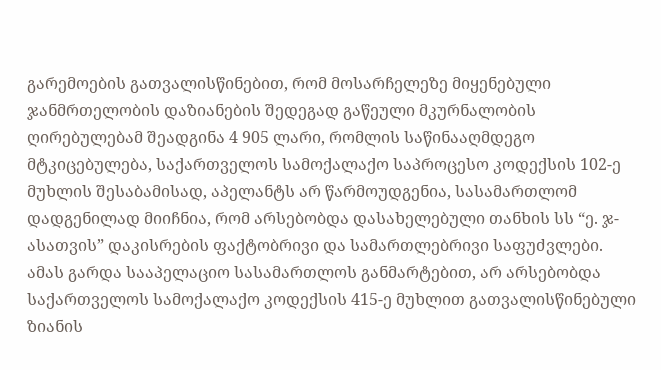გარემოების გათვალისწინებით, რომ მოსარჩელეზე მიყენებული ჯანმრთელობის დაზიანების შედეგად გაწეული მკურნალობის ღირებულებამ შეადგინა 4 905 ლარი, რომლის საწინააღმდეგო მტკიცებულება, საქართველოს სამოქალაქო საპროცესო კოდექსის 102-ე მუხლის შესაბამისად, აპელანტს არ წარმოუდგენია, სასამართლომ დადგენილად მიიჩნია, რომ არსებობდა დასახელებული თანხის სს “ე. ჯ-ასათვის” დაკისრების ფაქტობრივი და სამართლებრივი საფუძვლები.
ამას გარდა სააპელაციო სასამართლოს განმარტებით, არ არსებობდა საქართველოს სამოქალაქო კოდექსის 415-ე მუხლით გათვალისწინებული ზიანის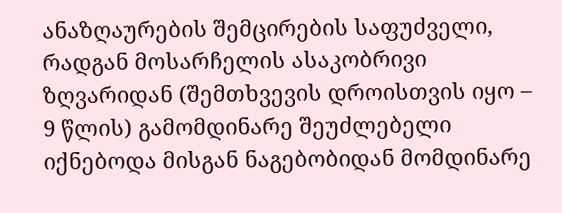ანაზღაურების შემცირების საფუძველი, რადგან მოსარჩელის ასაკობრივი ზღვარიდან (შემთხვევის დროისთვის იყო – 9 წლის) გამომდინარე შეუძლებელი იქნებოდა მისგან ნაგებობიდან მომდინარე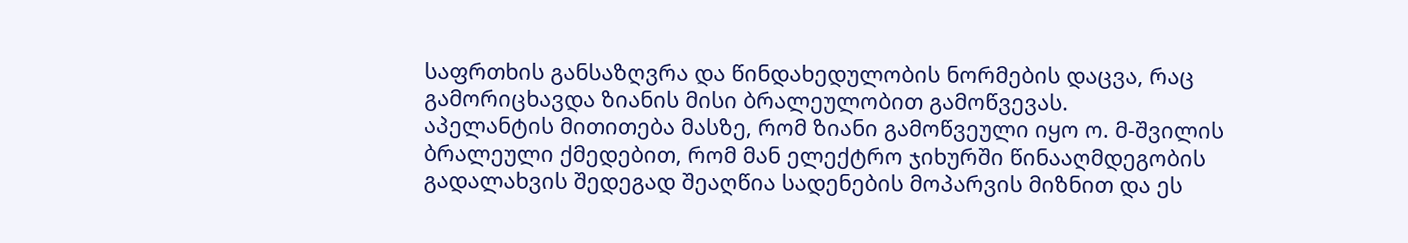საფრთხის განსაზღვრა და წინდახედულობის ნორმების დაცვა, რაც გამორიცხავდა ზიანის მისი ბრალეულობით გამოწვევას.
აპელანტის მითითება მასზე, რომ ზიანი გამოწვეული იყო ო. მ-შვილის ბრალეული ქმედებით, რომ მან ელექტრო ჯიხურში წინააღმდეგობის გადალახვის შედეგად შეაღწია სადენების მოპარვის მიზნით და ეს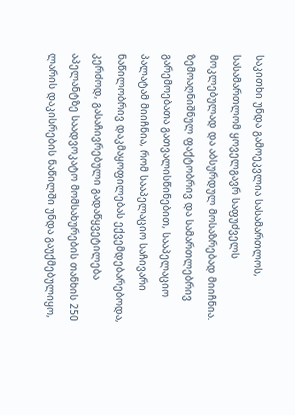საკითხი უნდა გამოეკვლია სასამართლოს, სასამართლომ ყოველგავრ საფუძველს მოკლებულად და აბსურდულ მოსაზრებად მიიჩნია.
ზემოაღნიშნულ ფაქტობრივ და სამართლებრივ გარემოებათა გათვალისწინებით, სააპელაციო პალატამ მიიჩნია, რომ სააპელაციო საჩივარი ნაწილობრივ დაკმაყოფილებას ექვემდებარებოდა, კერძოდ, გასაჩივრებული გადაწყვეტილება აპელანტზე საადვოკატო მომსახურების თანხის 250 ლარის დაკისრების ნაწილში უნდა გაუქმებულიყო,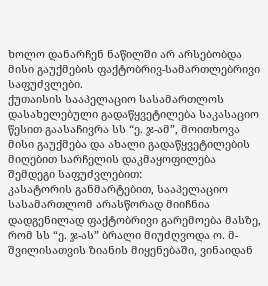ხოლო დანარჩენ ნაწილში არ არსებობდა მისი გაუქმების ფაქტობრივ-სამართლებრივი საფუძვლები.
ქუთაისის სააპელაციო სასამართლოს დასახელებული გადაწყვეტილება საკასაციო წესით გაასაჩივრა სს “ე. ჯ-ამ”, მოითხოვა მისი გაუქმება და ახალი გადაწყვეტილების მიღებით სარჩელის დაკმაყოფილება შემდეგი საფუძვლებით:
კასატორის განმარტებით, სააპელაციო სასამართლომ არასწორად მიიჩნია დადგენილად ფაქტობრივი გარემოება მასზე, რომ სს “ე. ჯ-ას” ბრალი მიუძღვოდა ო. მ-შვილისათვის ზიანის მიყენებაში, ვინაიდან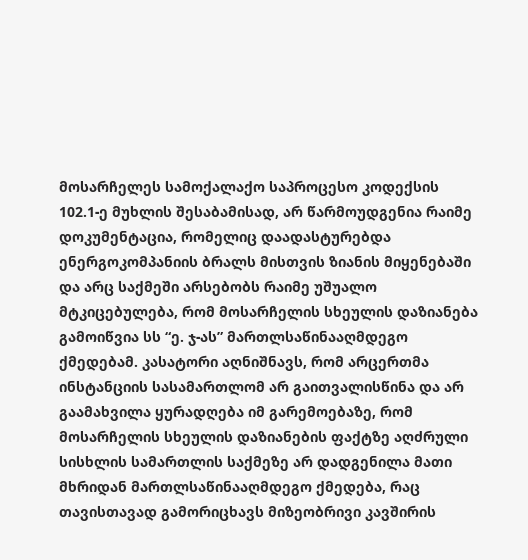მოსარჩელეს სამოქალაქო საპროცესო კოდექსის 102.1-ე მუხლის შესაბამისად, არ წარმოუდგენია რაიმე დოკუმენტაცია, რომელიც დაადასტურებდა ენერგოკომპანიის ბრალს მისთვის ზიანის მიყენებაში და არც საქმეში არსებობს რაიმე უშუალო მტკიცებულება, რომ მოსარჩელის სხეულის დაზიანება გამოიწვია სს “ე. ჯ-ას” მართლსაწინააღმდეგო ქმედებამ. კასატორი აღნიშნავს, რომ არცერთმა ინსტანციის სასამართლომ არ გაითვალისწინა და არ გაამახვილა ყურადღება იმ გარემოებაზე, რომ მოსარჩელის სხეულის დაზიანების ფაქტზე აღძრული სისხლის სამართლის საქმეზე არ დადგენილა მათი მხრიდან მართლსაწინააღმდეგო ქმედება, რაც თავისთავად გამორიცხავს მიზეობრივი კავშირის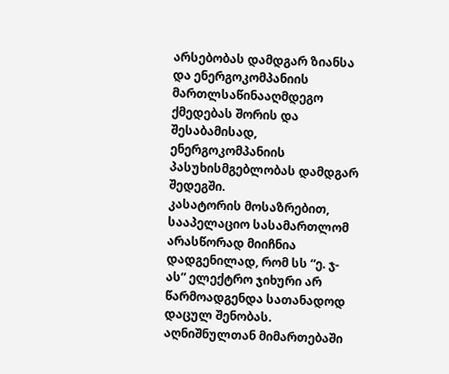არსებობას დამდგარ ზიანსა და ენერგოკომპანიის მართლსაწინააღმდეგო ქმედებას შორის და შესაბამისად, ენერგოკომპანიის პასუხისმგებლობას დამდგარ შედეგში.
კასატორის მოსაზრებით, სააპელაციო სასამართლომ არასწორად მიიჩნია დადგენილად, რომ სს “ე. ჯ-ას” ელექტრო ჯიხური არ წარმოადგენდა სათანადოდ დაცულ შენობას. აღნიშნულთან მიმართებაში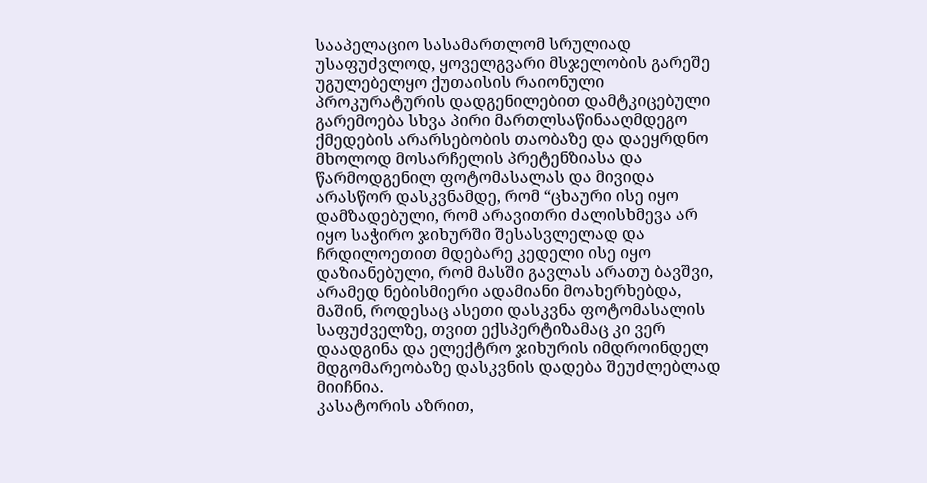სააპელაციო სასამართლომ სრულიად უსაფუძვლოდ, ყოველგვარი მსჯელობის გარეშე უგულებელყო ქუთაისის რაიონული პროკურატურის დადგენილებით დამტკიცებული გარემოება სხვა პირი მართლსაწინააღმდეგო ქმედების არარსებობის თაობაზე და დაეყრდნო მხოლოდ მოსარჩელის პრეტენზიასა და წარმოდგენილ ფოტომასალას და მივიდა არასწორ დასკვნამდე, რომ “ცხაური ისე იყო დამზადებული, რომ არავითრი ძალისხმევა არ იყო საჭირო ჯიხურში შესასვლელად და ჩრდილოეთით მდებარე კედელი ისე იყო დაზიანებული, რომ მასში გავლას არათუ ბავშვი, არამედ ნებისმიერი ადამიანი მოახერხებდა, მაშინ, როდესაც ასეთი დასკვნა ფოტომასალის საფუძველზე, თვით ექსპერტიზამაც კი ვერ დაადგინა და ელექტრო ჯიხურის იმდროინდელ მდგომარეობაზე დასკვნის დადება შეუძლებლად მიიჩნია.
კასატორის აზრით,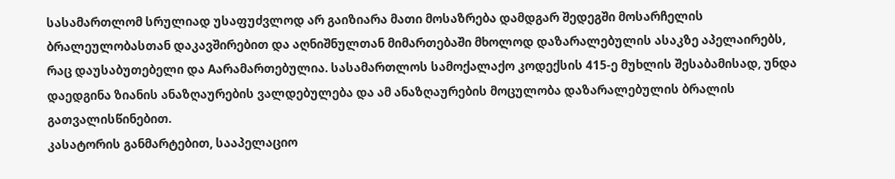სასამართლომ სრულიად უსაფუძვლოდ არ გაიზიარა მათი მოსაზრება დამდგარ შედეგში მოსარჩელის ბრალეულობასთან დაკავშირებით და აღნიშნულთან მიმართებაში მხოლოდ დაზარალებულის ასაკზე აპელაირებს, რაც დაუსაბუთებელი და Aარამართებულია. სასამართლოს სამოქალაქო კოდექსის 415-ე მუხლის შესაბამისად, უნდა დაედგინა ზიანის ანაზღაურების ვალდებულება და ამ ანაზღაურების მოცულობა დაზარალებულის ბრალის გათვალისწინებით.
კასატორის განმარტებით, სააპელაციო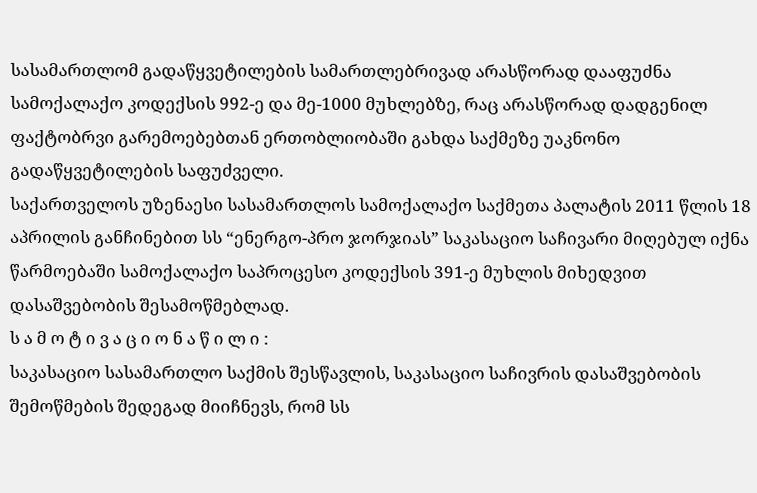სასამართლომ გადაწყვეტილების სამართლებრივად არასწორად დააფუძნა სამოქალაქო კოდექსის 992-ე და მე-1000 მუხლებზე, რაც არასწორად დადგენილ ფაქტობრვი გარემოებებთან ერთობლიობაში გახდა საქმეზე უაკნონო გადაწყვეტილების საფუძველი.
საქართველოს უზენაესი სასამართლოს სამოქალაქო საქმეთა პალატის 2011 წლის 18 აპრილის განჩინებით სს “ენერგო-პრო ჯორჯიას” საკასაციო საჩივარი მიღებულ იქნა წარმოებაში სამოქალაქო საპროცესო კოდექსის 391-ე მუხლის მიხედვით დასაშვებობის შესამოწმებლად.
ს ა მ ო ტ ი ვ ა ც ი ო ნ ა წ ი ლ ი :
საკასაციო სასამართლო საქმის შესწავლის, საკასაციო საჩივრის დასაშვებობის შემოწმების შედეგად მიიჩნევს, რომ სს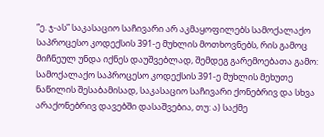“ე. ჯ-ას” საკასაციო საჩივარი არ აკმაყოფილებს სამოქალაქო საპროცესო კოდექსის 391-ე მუხლის მოთხოვნებს, რის გამოც მიჩნეულ უნდა იქნეს დაუშვებლად, შემდეგ გარემოებათა გამო:
სამოქალაქო საპროცესო კოდექსის 391-ე მუხლის მეხუთე ნაწილის შესაბამისად, საკასაციო საჩივარი ქონებრივ და სხვა არაქონებრივ დავებში დასაშვებია, თუ: ა) საქმე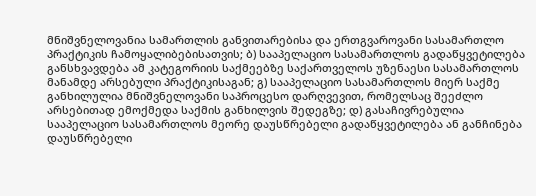მნიშვნელოვანია სამართლის განვითარებისა და ერთგვაროვანი სასამართლო პრაქტიკის ჩამოყალიბებისათვის; ბ) სააპელაციო სასამართლოს გადაწყვეტილება განსხვავდება ამ კატეგორიის საქმეებზე საქართველოს უზენაესი სასამართლოს მანამდე არსებული პრაქტიკისაგან; გ) სააპელაციო სასამართლოს მიერ საქმე განხილულია მნიშვნელოვანი საპროცესო დარღვევით, რომელსაც შეეძლო არსებითად ემოქმედა საქმის განხილვის შედეგზე; დ) გასაჩივრებულია სააპელაციო სასამართლოს მეორე დაუსწრებელი გადაწყვეტილება ან განჩინება დაუსწრებელი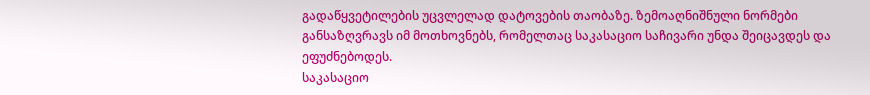გადაწყვეტილების უცვლელად დატოვების თაობაზე. ზემოაღნიშნული ნორმები განსაზღვრავს იმ მოთხოვნებს, რომელთაც საკასაციო საჩივარი უნდა შეიცავდეს და ეფუძნებოდეს.
საკასაციო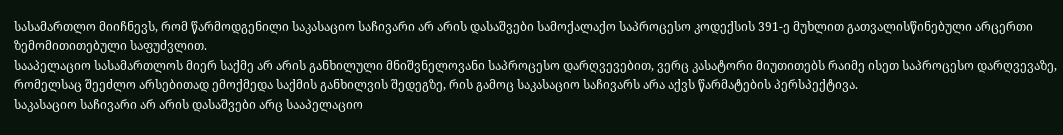სასამართლო მიიჩნევს, რომ წარმოდგენილი საკასაციო საჩივარი არ არის დასაშვები სამოქალაქო საპროცესო კოდექსის 391-ე მუხლით გათვალისწინებული არცერთი ზემომითითებული საფუძვლით.
სააპელაციო სასამართლოს მიერ საქმე არ არის განხილული მნიშვნელოვანი საპროცესო დარღვევებით, ვერც კასატორი მიუთითებს რაიმე ისეთ საპროცესო დარღვევაზე, რომელსაც შეეძლო არსებითად ემოქმედა საქმის განხილვის შედეგზე, რის გამოც საკასაციო საჩივარს არა აქვს წარმატების პერსპექტივა.
საკასაციო საჩივარი არ არის დასაშვები არც სააპელაციო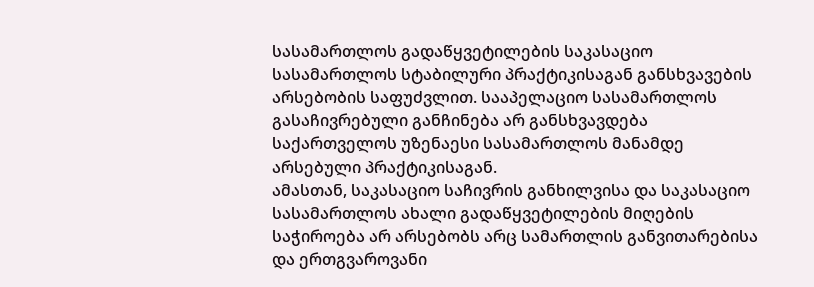სასამართლოს გადაწყვეტილების საკასაციო სასამართლოს სტაბილური პრაქტიკისაგან განსხვავების არსებობის საფუძვლით. სააპელაციო სასამართლოს გასაჩივრებული განჩინება არ განსხვავდება საქართველოს უზენაესი სასამართლოს მანამდე არსებული პრაქტიკისაგან.
ამასთან, საკასაციო საჩივრის განხილვისა და საკასაციო სასამართლოს ახალი გადაწყვეტილების მიღების საჭიროება არ არსებობს არც სამართლის განვითარებისა და ერთგვაროვანი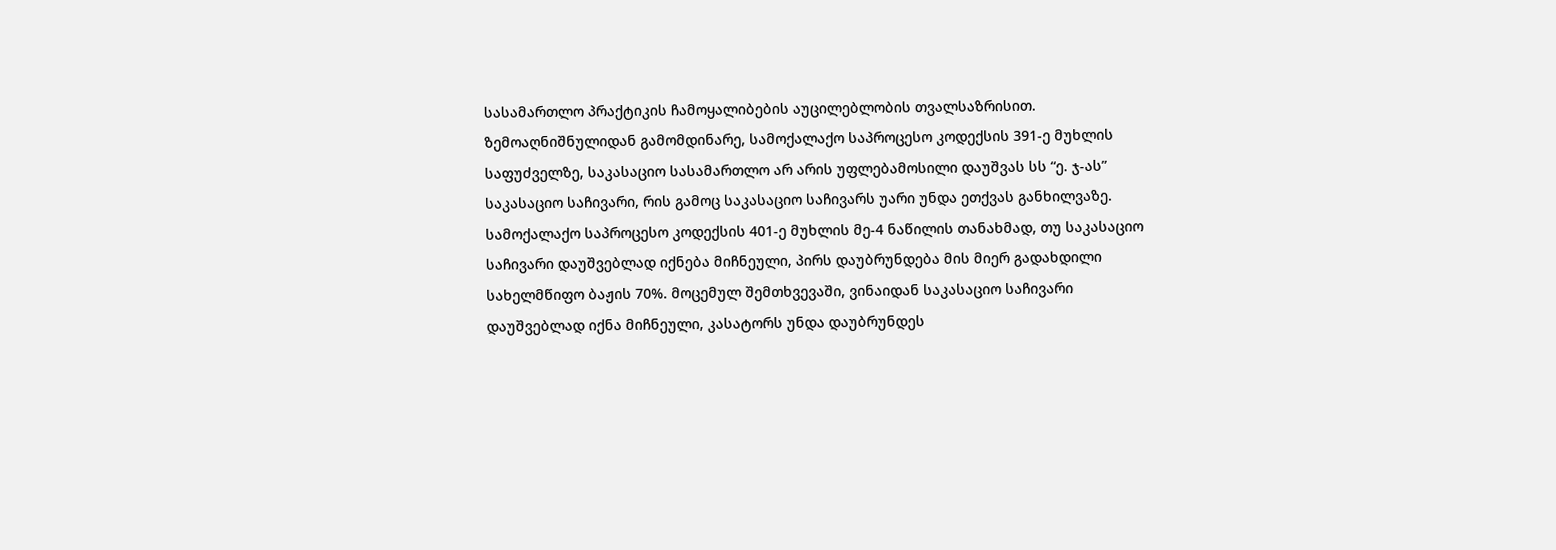სასამართლო პრაქტიკის ჩამოყალიბების აუცილებლობის თვალსაზრისით.
ზემოაღნიშნულიდან გამომდინარე, სამოქალაქო საპროცესო კოდექსის 391-ე მუხლის საფუძველზე, საკასაციო სასამართლო არ არის უფლებამოსილი დაუშვას სს “ე. ჯ-ას” საკასაციო საჩივარი, რის გამოც საკასაციო საჩივარს უარი უნდა ეთქვას განხილვაზე.
სამოქალაქო საპროცესო კოდექსის 401-ე მუხლის მე-4 ნაწილის თანახმად, თუ საკასაციო საჩივარი დაუშვებლად იქნება მიჩნეული, პირს დაუბრუნდება მის მიერ გადახდილი სახელმწიფო ბაჟის 70%. მოცემულ შემთხვევაში, ვინაიდან საკასაციო საჩივარი დაუშვებლად იქნა მიჩნეული, კასატორს უნდა დაუბრუნდეს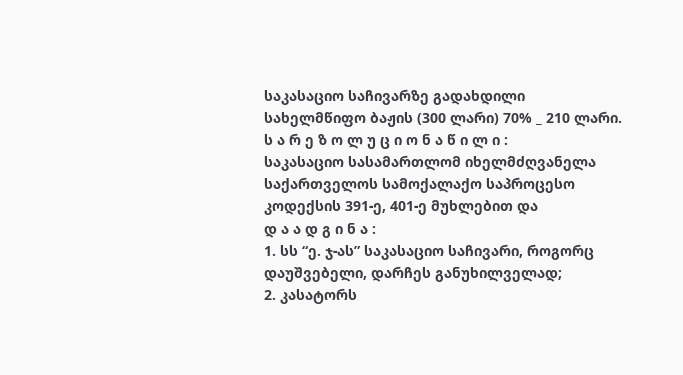საკასაციო საჩივარზე გადახდილი სახელმწიფო ბაჟის (300 ლარი) 70% _ 210 ლარი.
ს ა რ ე ზ ო ლ უ ც ი ო ნ ა წ ი ლ ი :
საკასაციო სასამართლომ იხელმძღვანელა საქართველოს სამოქალაქო საპროცესო კოდექსის 391-ე, 401-ე მუხლებით და
დ ა ა დ გ ი ნ ა :
1. სს “ე. ჯ-ას” საკასაციო საჩივარი, როგორც დაუშვებელი, დარჩეს განუხილველად;
2. კასატორს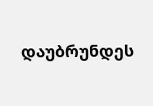დაუბრუნდეს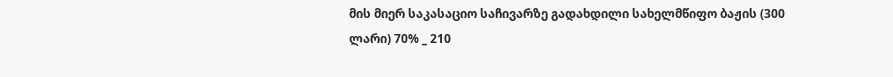მის მიერ საკასაციო საჩივარზე გადახდილი სახელმწიფო ბაჟის (300 ლარი) 70% _ 210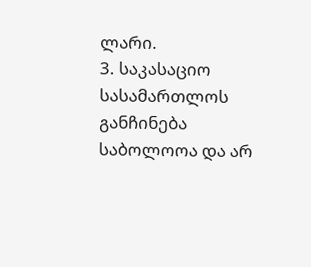ლარი.
3. საკასაციო სასამართლოს განჩინება საბოლოოა და არ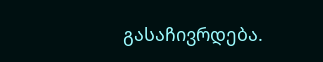გასაჩივრდება.